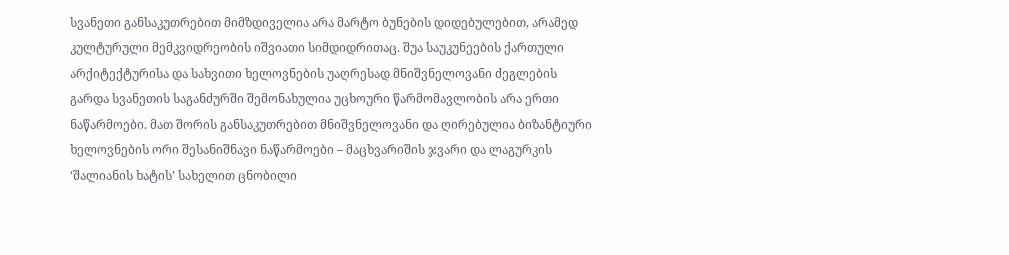სვანეთი განსაკუთრებით მიმზდიველია არა მარტო ბუნების დიდებულებით, არამედ კულტურული მემკვიდრეობის იშვიათი სიმდიდრითაც. შუა საუკუნეების ქართული არქიტექტურისა და სახვითი ხელოვნების უაღრესად მნიშვნელოვანი ძეგლების გარდა სვანეთის საგანძურში შემონახულია უცხოური წარმომავლობის არა ერთი ნაწარმოები. მათ შორის განსაკუთრებით მნიშვნელოვანი და ღირებულია ბიზანტიური ხელოვნების ორი შესანიშნავი ნაწარმოები – მაცხვარიშის ჯვარი და ლაგურკის ‘შალიანის ხატის’ სახელით ცნობილი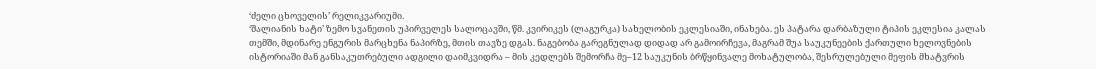‘ძელი ცხოველის’ რელიკვარიუმი.
‘შალიანის ხატი’ ზემო სვანეთის უპირველეს სალოცავში, წმ. კვირიკეს (ლაგურკა) სახელობის ეკლესიაში, ინახება. ეს პატარა დარბაზული ტიპის ეკლესია კალას თემში, მდინარე ენგურის მარცხენა ნაპირზე, მთის თავზე დგას. ნაგებობა გარეგნულად დიდად არ გამოირჩევა, მაგრამ შუა საუკუნეების ქართული ხელოვნების ისტორიაში მან განსაკუთრებული ადგილი დაიმკვიდრა – მის კედლებს შემორჩა მე–12 საუკუნის ბრწყინვალე მოხატულობა, შესრულებული მეფის მხატვრის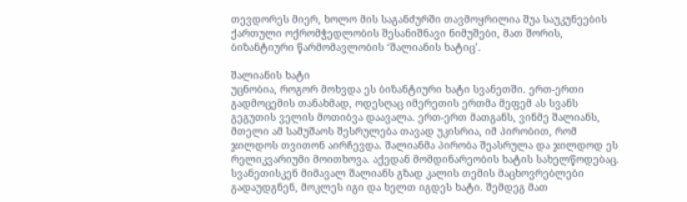თევდორეს მიერ, ხოლო მის საგანძურში თავმოყრილია შუა საუკუნეების ქართული ოქრომჭედლობის შესანიშნავი ნიმუშები, მათ შორის, ბიზანტიური წარმომავლობის ‘შალიანის ხატიც’.

შალიანის ხატი
უცნობია, როგორ მოხვდა ეს ბიზანტიური ხატი სვანეთში. ერთ-ერთი გადმოცემის თანახმად, ოდესღაც იმერეთის ერთმა მეფემ ას სვანს გეგუთის ველის მოთიბვა დაავალა. ერთ-ერთ მათგანს, ვინმე შალიანს, მთელი ამ სამუშაოს შესრულება თავად უკისრია, იმ პირობით, რომ ჯილდოს თვითონ აირჩევდა. შალიანმა პირობა შეასრულა და ჯილდოდ ეს რელიკვარიუმი მოითხოვა. აქედან მომდინარეობის ხატის სახელწოდებაც. სვანეთისკენ მიმავალ შალიანს გზად კალის თემის მაცხოვრებლები გადაუდგნენ, მოკლეს იგი და ხელთ იგდეს ხატი. შემდეგ მათ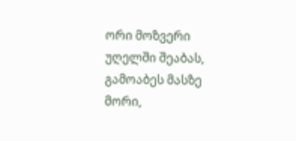ორი მოზვერი უღელში შეაბას, გამოაბეს მასზე მორი,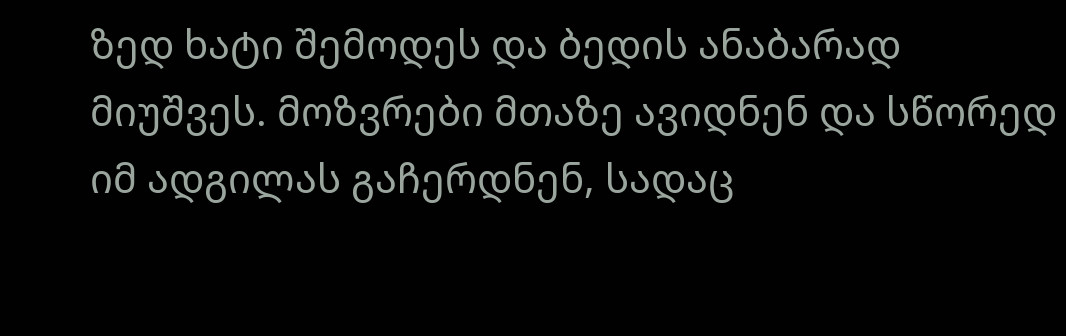ზედ ხატი შემოდეს და ბედის ანაბარად მიუშვეს. მოზვრები მთაზე ავიდნენ და სწორედ იმ ადგილას გაჩერდნენ, სადაც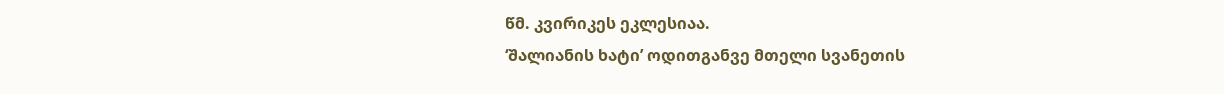წმ. კვირიკეს ეკლესიაა.
‘შალიანის ხატი’ ოდითგანვე მთელი სვანეთის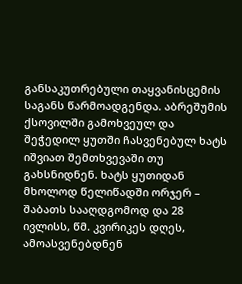განსაკუთრებული თაყვანისცემის საგანს წარმოადგენდა. აბრეშუმის ქსოვილში გამოხვეულ და შეჭედილ ყუთში ჩასვენებულ ხატს იშვიათ შემთხვევაში თუ გახსნიდნენ. ხატს ყუთიდან მხოლოდ წელიწადში ორჯერ – შაბათს სააღდგომოდ და 28 ივლისს, წმ. კვირიკეს დღეს, ამოასვენებდნენ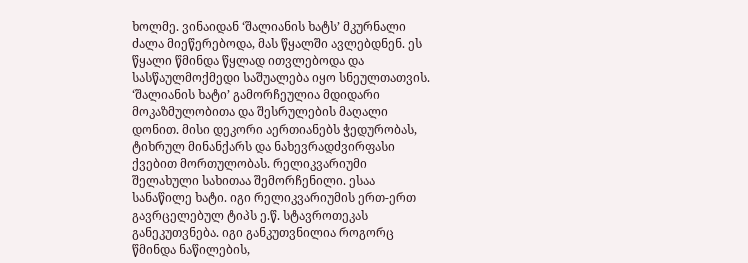ხოლმე. ვინაიდან ‘შალიანის ხატს’ მკურნალი ძალა მიეწერებოდა, მას წყალში ავლებდნენ. ეს წყალი წმინდა წყლად ითვლებოდა და სასწაულმოქმედი საშუალება იყო სნეულთათვის.
‘შალიანის ხატი’ გამორჩეულია მდიდარი მოკაზმულობითა და შესრულების მაღალი დონით. მისი დეკორი აერთიანებს ჭედურობას, ტიხრულ მინანქარს და ნახევრადძვირფასი ქვებით მორთულობას. რელიკვარიუმი შელახული სახითაა შემორჩენილი. ესაა სანაწილე ხატი. იგი რელიკვარიუმის ერთ-ერთ გავრცელებულ ტიპს ე.წ. სტავროთეკას განეკუთვნება. იგი განკუთვნილია როგორც წმინდა ნაწილების,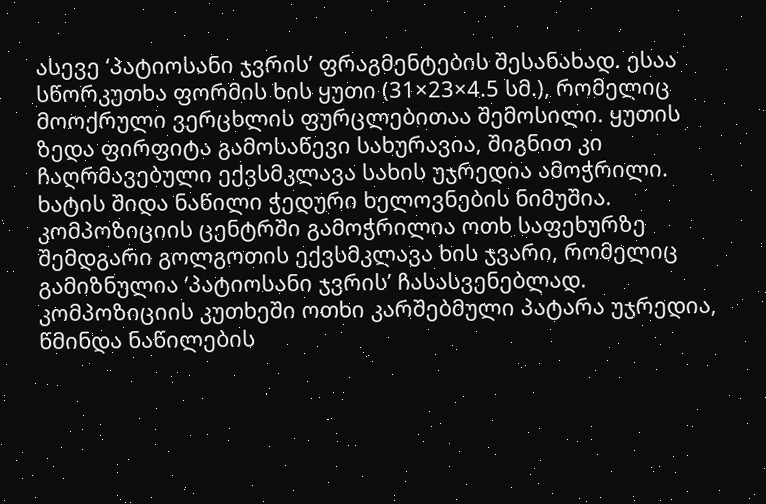ასევე ‘პატიოსანი ჯვრის’ ფრაგმენტების შესანახად. ესაა სწორკუთხა ფორმის ხის ყუთი (31×23×4.5 სმ.), რომელიც მოოქრული ვერცხლის ფურცლებითაა შემოსილი. ყუთის ზედა ფირფიტა გამოსაწევი სახურავია, შიგნით კი ჩაღრმავებული ექვსმკლავა სახის უჯრედია ამოჭრილი.
ხატის შიდა ნაწილი ჭედური ხელოვნების ნიმუშია. კომპოზიციის ცენტრში გამოჭრილია ოთხ საფეხურზე შემდგარი გოლგოთის ექვსმკლავა ხის ჯვარი, რომელიც გამიზნულია ‘პატიოსანი ჯვრის’ ჩასასვენებლად. კომპოზიციის კუთხეში ოთხი კარშებმული პატარა უჯრედია, წმინდა ნაწილების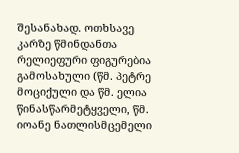შესანახად. ოთხსავე კარზე წმინდანთა რელიეფური ფიგურებია გამოსახული (წმ. პეტრე მოციქული და წმ. ელია წინასწარმეტყველი, წმ. იოანე ნათლისმცემელი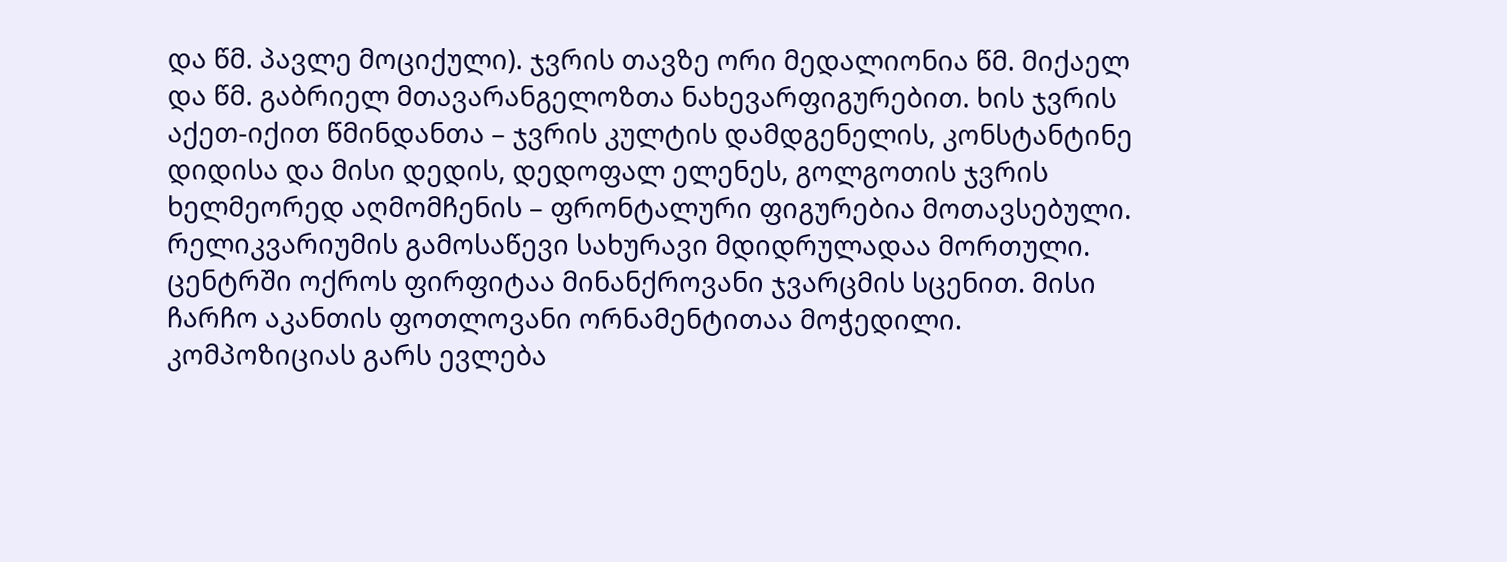და წმ. პავლე მოციქული). ჯვრის თავზე ორი მედალიონია წმ. მიქაელ და წმ. გაბრიელ მთავარანგელოზთა ნახევარფიგურებით. ხის ჯვრის აქეთ-იქით წმინდანთა – ჯვრის კულტის დამდგენელის, კონსტანტინე დიდისა და მისი დედის, დედოფალ ელენეს, გოლგოთის ჯვრის ხელმეორედ აღმომჩენის – ფრონტალური ფიგურებია მოთავსებული.
რელიკვარიუმის გამოსაწევი სახურავი მდიდრულადაა მორთული. ცენტრში ოქროს ფირფიტაა მინანქროვანი ჯვარცმის სცენით. მისი ჩარჩო აკანთის ფოთლოვანი ორნამენტითაა მოჭედილი. კომპოზიციას გარს ევლება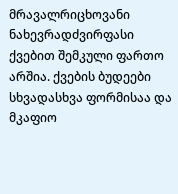მრავალრიცხოვანი ნახევრადძვირფასი ქვებით შემკული ფართო არშია. ქვების ბუდეები სხვადასხვა ფორმისაა და მკაფიო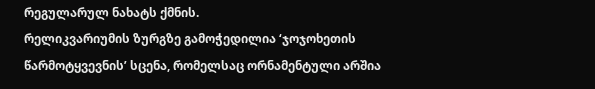რეგულარულ ნახატს ქმნის.
რელიკვარიუმის ზურგზე გამოჭედილია ‘ჯოჯოხეთის წარმოტყვევნის’ სცენა, რომელსაც ორნამენტული არშია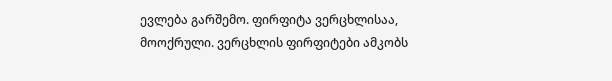ევლება გარშემო. ფირფიტა ვერცხლისაა, მოოქრული. ვერცხლის ფირფიტები ამკობს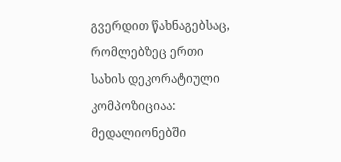გვერდით წახნაგებსაც, რომლებზეც ერთი სახის დეკორატიული კომპოზიციაა: მედალიონებში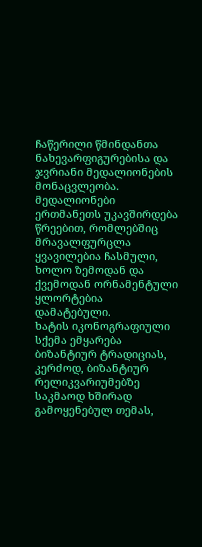ჩაწერილი წმინდანთა ნახევარფიგურებისა და ჯვრიანი მედალიონების მონაცვლეობა. მედალიონები ერთმანეთს უკავშირდება წრეებით, რომლებშიც მრავალფურცლა ყვავილებია ჩასმული, ხოლო ზემოდან და ქვემოდან ორნამენტული ყლორტებია დამატებული.
ხატის იკონოგრაფიული სქემა ემყარება ბიზანტიურ ტრადიციას, კერძოდ, ბიზანტიურ რელიკვარიუმებზე საკმაოდ ხშირად გამოყენებულ თემას,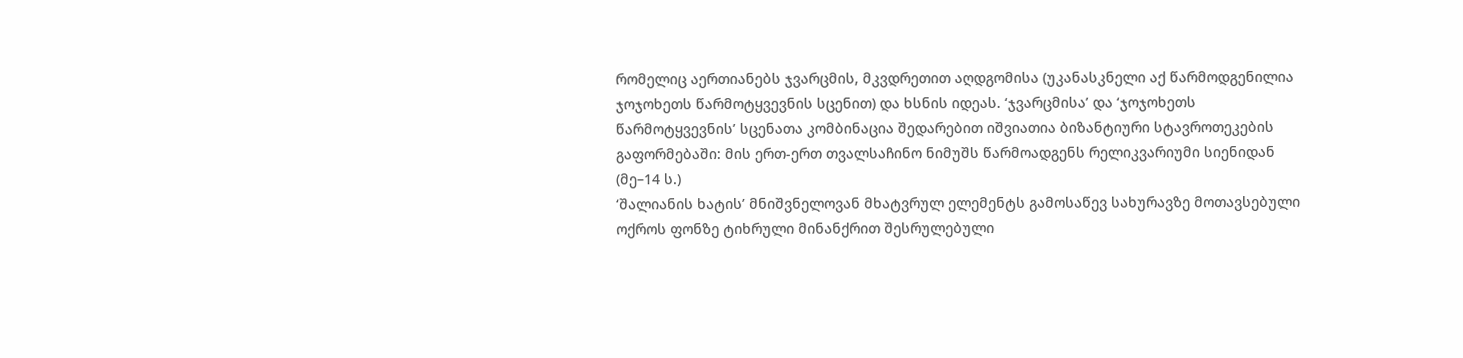რომელიც აერთიანებს ჯვარცმის, მკვდრეთით აღდგომისა (უკანასკნელი აქ წარმოდგენილია ჯოჯოხეთს წარმოტყვევნის სცენით) და ხსნის იდეას. ‘ჯვარცმისა’ და ‘ჯოჯოხეთს წარმოტყვევნის’ სცენათა კომბინაცია შედარებით იშვიათია ბიზანტიური სტავროთეკების გაფორმებაში: მის ერთ-ერთ თვალსაჩინო ნიმუშს წარმოადგენს რელიკვარიუმი სიენიდან (მე–14 ს.)
‘შალიანის ხატის’ მნიშვნელოვან მხატვრულ ელემენტს გამოსაწევ სახურავზე მოთავსებული ოქროს ფონზე ტიხრული მინანქრით შესრულებული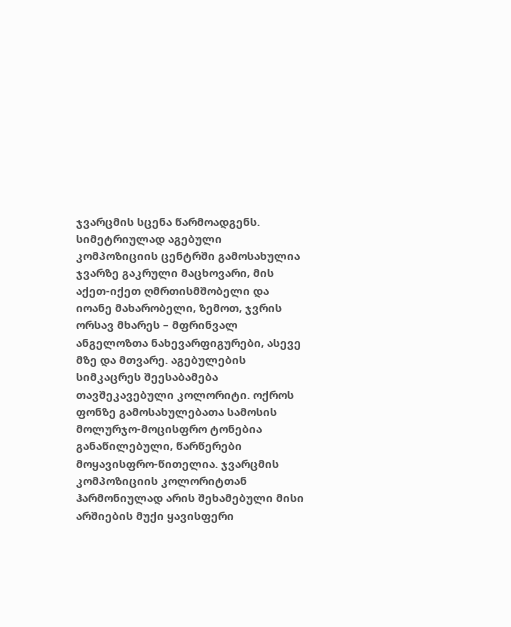ჯვარცმის სცენა წარმოადგენს. სიმეტრიულად აგებული კომპოზიციის ცენტრში გამოსახულია ჯვარზე გაკრული მაცხოვარი, მის აქეთ-იქეთ ღმრთისმშობელი და იოანე მახარობელი, ზემოთ, ჯვრის ორსავ მხარეს – მფრინვალ ანგელოზთა ნახევარფიგურები, ასევე მზე და მთვარე. აგებულების სიმკაცრეს შეესაბამება თავშეკავებული კოლორიტი. ოქროს ფონზე გამოსახულებათა სამოსის მოლურჯო-მოცისფრო ტონებია განაწილებული, წარწერები მოყავისფრო-წითელია. ჯვარცმის კომპოზიციის კოლორიტთან ჰარმონიულად არის შეხამებული მისი არშიების მუქი ყავისფერი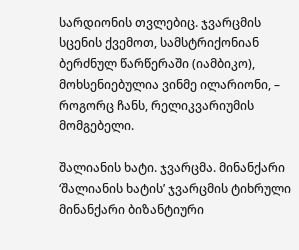სარდიონის თვლებიც. ჯვარცმის სცენის ქვემოთ, სამსტრიქონიან ბერძნულ წარწერაში (იამბიკო), მოხსენიებულია ვინმე ილარიონი, – როგორც ჩანს, რელიკვარიუმის მომგებელი.

შალიანის ხატი. ჯვარცმა. მინანქარი
‘შალიანის ხატის’ ჯვარცმის ტიხრული მინანქარი ბიზანტიური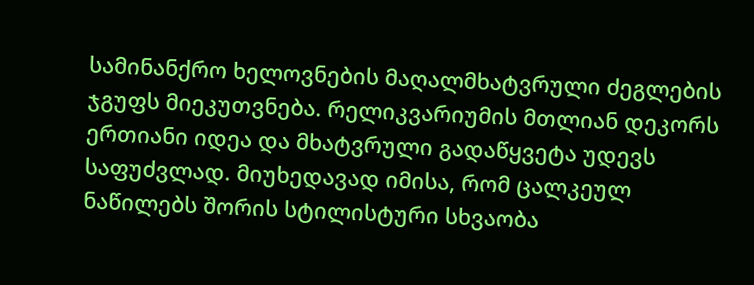სამინანქრო ხელოვნების მაღალმხატვრული ძეგლების ჯგუფს მიეკუთვნება. რელიკვარიუმის მთლიან დეკორს ერთიანი იდეა და მხატვრული გადაწყვეტა უდევს საფუძვლად. მიუხედავად იმისა, რომ ცალკეულ ნაწილებს შორის სტილისტური სხვაობა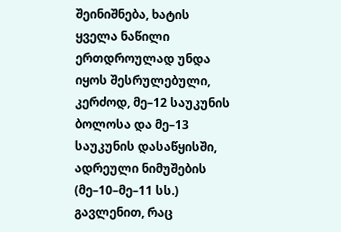შეინიშნება, ხატის ყველა ნაწილი ერთდროულად უნდა იყოს შესრულებული, კერძოდ, მე–12 საუკუნის ბოლოსა და მე–13 საუკუნის დასაწყისში, ადრეული ნიმუშების (მე–10–მე–11 სს.) გავლენით, რაც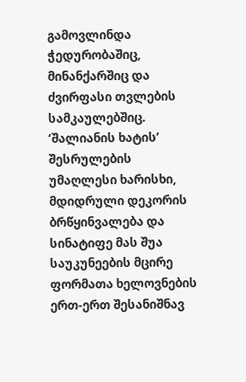გამოვლინდა ჭედურობაშიც, მინანქარშიც და ძვირფასი თვლების სამკაულებშიც.
‘შალიანის ხატის’ შესრულების უმაღლესი ხარისხი, მდიდრული დეკორის ბრწყინვალება და სინატიფე მას შუა საუკუნეების მცირე ფორმათა ხელოვნების ერთ-ერთ შესანიშნავ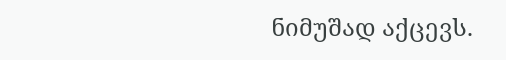ნიმუშად აქცევს.